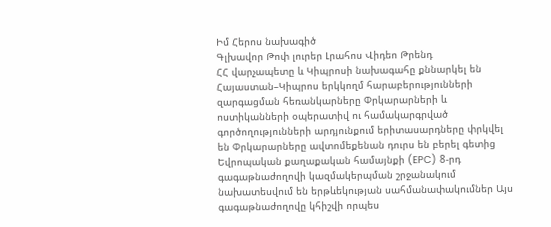Իմ Հերոս նախագիծ
Գլխավոր Թոփ լուրեր Լրահոս Վիդեո Թրենդ
ՀՀ վարչապետը և Կիպրոսի նախագահը քննարկել են Հայաստան–Կիպրոս երկկողմ հարաբերությունների զարգացման հեռանկարները Փրկարարների և ոստիկանների օպերատիվ ու համակարգրված գործողությունների արդյունքում երիտասարդները փրկվել են Փրկարարները ավտոմեքենան դուրս են բերել գետից Եվրոպական քաղաքական համայնքի (EPC) 8-րդ գագաթնաժողովի կազմակերպման շրջանակում նախատեսվում են երթևեկության սահմանափակումներ Այս գագաթնաժողովը կհիշվի որպես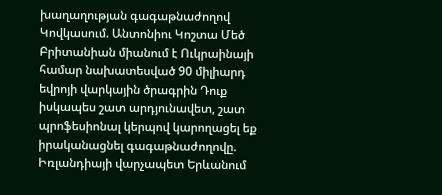խաղաղության գագաթնաժողով Կովկասում. Անտոնիու Կոշտա Մեծ Բրիտանիան միանում է Ուկրաինայի համար նախատեսված 90 միլիարդ եվրոյի վարկային ծրագրին Դուք իսկապես շատ արդյունավետ, շատ պրոֆեսիոնալ կերպով կարողացել եք իրականացնել գագաթնաժողովը. Իռլանդիայի վարչապետ Երևանում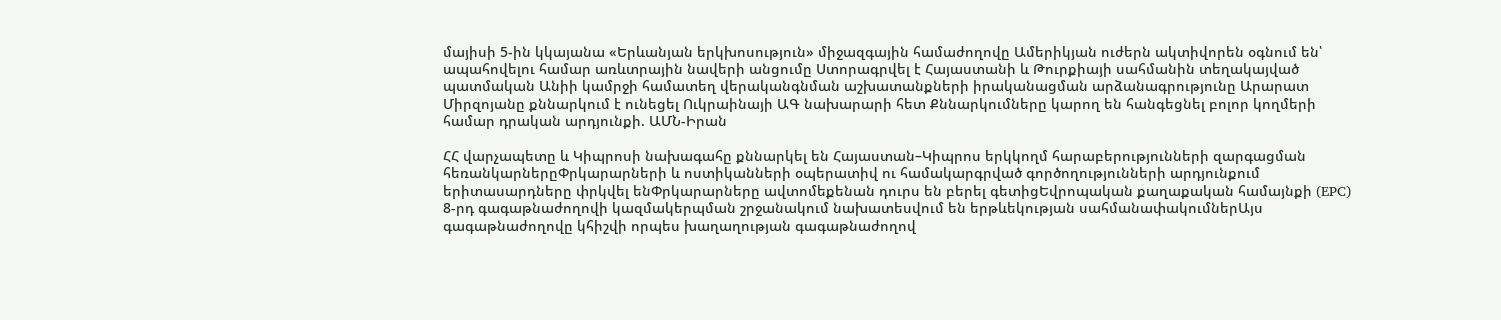մայիսի 5-ին կկայանա «Երևանյան երկխոսություն» միջազգային համաժողովը Ամերիկյան ուժերն ակտիվորեն օգնում են՝ ապահովելու համար առևտրային նավերի անցումը Ստորագրվել է Հայաստանի և Թուրքիայի սահմանին տեղակայված պատմական Անիի կամրջի համատեղ վերականգնման աշխատանքների իրականացման արձանագրությունը Արարատ Միրզոյանը քննարկում է ունեցել Ուկրաինայի ԱԳ նախարարի հետ Քննարկումները կարող են հանգեցնել բոլոր կողմերի համար դրական արդյունքի. ԱՄՆ-Իրան

ՀՀ վարչապետը և Կիպրոսի նախագահը քննարկել են Հայաստան–Կիպրոս երկկողմ հարաբերությունների զարգացման հեռանկարներըՓրկարարների և ոստիկանների օպերատիվ ու համակարգրված գործողությունների արդյունքում երիտասարդները փրկվել ենՓրկարարները ավտոմեքենան դուրս են բերել գետիցԵվրոպական քաղաքական համայնքի (EPC) 8-րդ գագաթնաժողովի կազմակերպման շրջանակում նախատեսվում են երթևեկության սահմանափակումներԱյս գագաթնաժողովը կհիշվի որպես խաղաղության գագաթնաժողով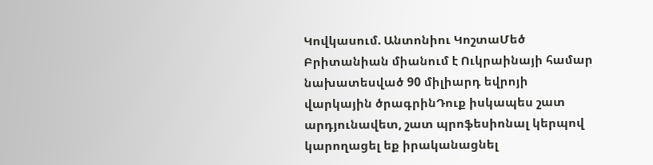Կովկասում. Անտոնիու ԿոշտաՄեծ Բրիտանիան միանում է Ուկրաինայի համար նախատեսված 90 միլիարդ եվրոյի վարկային ծրագրինԴուք իսկապես շատ արդյունավետ, շատ պրոֆեսիոնալ կերպով կարողացել եք իրականացնել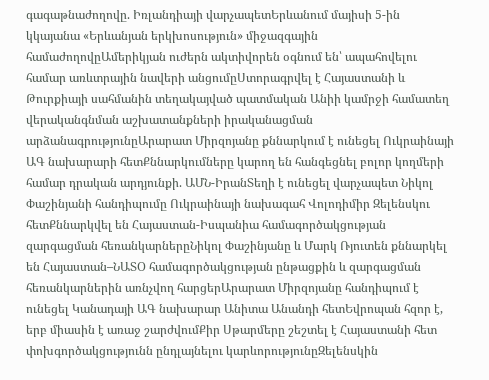գագաթնաժողովը. Իռլանդիայի վարչապետԵրևանում մայիսի 5-ին կկայանա «Երևանյան երկխոսություն» միջազգային համաժողովըԱմերիկյան ուժերն ակտիվորեն օգնում են՝ ապահովելու համար առևտրային նավերի անցումըՍտորագրվել է Հայաստանի և Թուրքիայի սահմանին տեղակայված պատմական Անիի կամրջի համատեղ վերականգնման աշխատանքների իրականացման արձանագրությունըԱրարատ Միրզոյանը քննարկում է ունեցել Ուկրաինայի ԱԳ նախարարի հետՔննարկումները կարող են հանգեցնել բոլոր կողմերի համար դրական արդյունքի. ԱՄՆ-ԻրանՏեղի է ունեցել վարչապետ Նիկոլ Փաշինյանի հանդիպումը Ուկրաինայի նախագահ Վոլոդիմիր Զելենսկու հետՔննարկվել են Հայաստան-Իսպանիա համագործակցության զարգացման հեռանկարներըՆիկոլ Փաշինյանը և Մարկ Ռյուտեն քննարկել են Հայաստան–ՆԱՏՕ համագործակցության ընթացքին և զարգացման հեռանկարներին առնչվող հարցերԱրարատ Միրզոյանը հանդիպում է ունեցել Կանադայի ԱԳ նախարար Անիտա Անանդի հետԵվրոպան հզոր է, երբ միասին է առաջ շարժվումՔիր Սթարմերը շեշտել է Հայաստանի հետ փոխգործակցությունն ընդլայնելու կարևորությունըԶելենսկին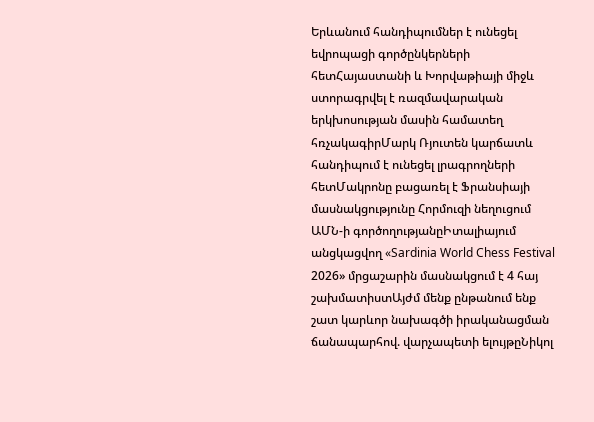Երևանում հանդիպումներ է ունեցել եվրոպացի գործընկերների հետՀայաստանի և Խորվաթիայի միջև ստորագրվել է ռազմավարական երկխոսության մասին համատեղ հռչակագիրՄարկ Ռյուտեն կարճատև հանդիպում է ունեցել լրագրողների հետՄակրոնը բացառել է Ֆրանսիայի մասնակցությունը Հորմուզի նեղուցում ԱՄՆ-ի գործողությանըԻտալիայում անցկացվող «Sardinia World Chess Festival 2026» մրցաշարին մասնակցում է 4 հայ շախմատիստԱյժմ մենք ընթանում ենք շատ կարևոր նախագծի իրականացման ճանապարհով. վարչապետի ելույթըՆիկոլ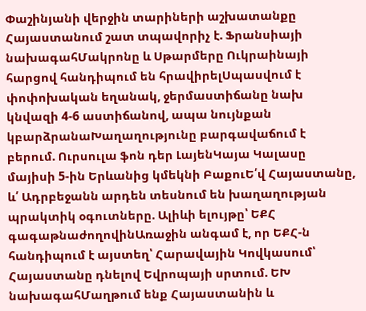Փաշինյանի վերջին տարիների աշխատանքը Հայաստանում շատ տպավորիչ է. Ֆրանսիայի նախագահՄակրոնը և Սթարմերը Ուկրաինայի հարցով հանդիպում են հրավիրելՍպասվում է փոփոխական եղանակ, ջերմաստիճանը նախ կնվազի 4-6 աստիճանով, ապա նույնքան կբարձրանաԽաղաղությունը բարգավաճում է բերում. Ուրսուլա ֆոն դեր ԼայենԿայա Կալասը մայիսի 5-ին Երևանից կմեկնի ԲաքուԵ՛վ Հայաստանը, և՛ Ադրբեջանն արդեն տեսնում են խաղաղության պրակտիկ օգուտները. Ալիևի ելույթը՝ ԵՔՀ գագաթնաժողովինԱռաջին անգամ է, որ ԵՔՀ-ն հանդիպում է այստեղ՝ Հարավային Կովկասում՝ Հայաստանը դնելով Եվրոպայի սրտում. ԵԽ նախագահՄաղթում ենք Հայաստանին և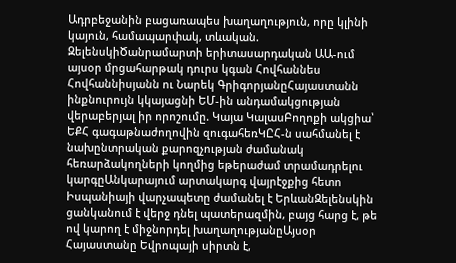Ադրբեջանին բացառապես խաղաղություն, որը կլինի կայուն, համապարփակ, տևական. ԶելենսկիԾանրամարտի երիտասարդական ԱԱ-ում այսօր մրցահարթակ դուրս կգան Հովհաննես Հովհաննիսյանն ու Նարեկ ԳրիգորյանըՀայաստանն ինքնուրույն կկայացնի ԵՄ-ին անդամակցության վերաբերյալ իր որոշումը. Կայա ԿալասԲողոքի ակցիա՝ ԵՔՀ գագաթնաժողովին զուգահեռԿԸՀ-ն սահմանել է նախընտրական քարոզչության ժամանակ հեռարձակողների կողմից եթերաժամ տրամադրելու կարգըԱնկարայում արտակարգ վայրէջքից հետո Իսպանիայի վարչապետը ժամանել է ԵրևանԶելենսկին ցանկանում է վերջ դնել պատերազմին, բայց հարց է, թե ով կարող է միջնորդել խաղաղությանըԱյսօր Հայաստանը Եվրոպայի սիրտն է,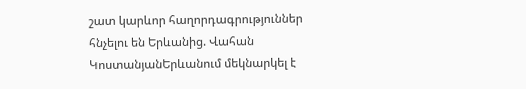շատ կարևոր հաղորդագրություններ հնչելու են Երևանից. Վահան ԿոստանյանԵրևանում մեկնարկել է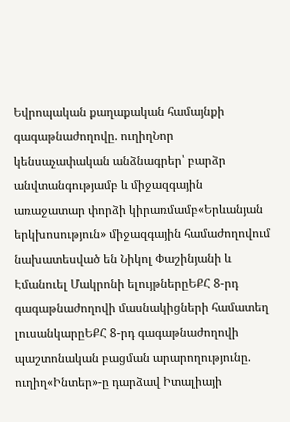Եվրոպական քաղաքական համայնքի գագաթնաժողովը. ուղիղՆոր կենսաչափական անձնագրեր՝ բարձր անվտանգությամբ և միջազգային առաջատար փորձի կիրառմամբ«Երևանյան երկխոսություն» միջազգային համաժողովում նախատեսված են Նիկոլ Փաշինյանի և Էմանուել Մակրոնի ելույթներըԵՔՀ 8-րդ գագաթնաժողովի մասնակիցների համատեղ լուսանկարըԵՔՀ 8-րդ գագաթնաժողովի պաշտոնական բացման արարողությունը. ուղիղ«Ինտեր»-ը դարձավ Իտալիայի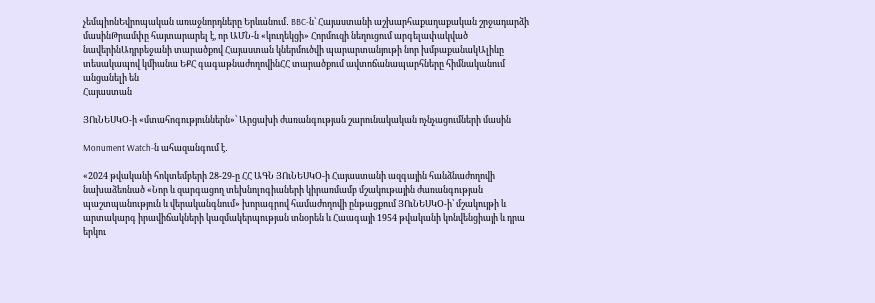չեմպիոնԵվրոպական առաջնորդները Երևանում․ BBC-ն՝ Հայաստանի աշխարհաքաղաքական շրջադարձի մասինԹրամփը հայտարարել է, որ ԱՄՆ-ն «կուղեկցի» Հորմուզի նեղուցում արգելափակված նավերինԱդրբեջանի տարածքով Հայաստան կներմուծվի պարարտանյութի նոր խմբաքանակԱլիևը տեսակապով կմիանա ԵՔՀ գագաթնաժողովինՀՀ տարածքում ավտոճանապարհները հիմնականում անցանելի են
Հայաստան

ՅՈւՆԵՍԿՕ-ի «մտահոգություններն»՝ Արցախի ժառանգության շարունակական ոչնչացումների մասին

Monument Watch-ն ահազանգում է․

«2024 թվականի հոկտեմբերի 28-29-ը ՀՀ ԱԳՆ ՅՈւՆԵՍԿՕ-ի Հայաստանի ազգային հանձնաժողովի  նախաձեռնած «Նոր և զարգացող տեխնոլոգիաների կիրառմամբ մշակութային ժառանգության պաշտպանություն և վերականգնում» խորագրով համաժողովի ընթացքում ՅՈւՆԵՍԿՕ-ի՝ մշակույթի և արտակարգ իրավիճակների կազմակերպության տնօրեն և Հաագայի 1954 թվականի կոնվենցիայի և դրա երկու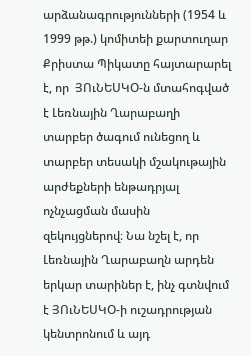արձանագրությունների (1954 և 1999 թթ.) կոմիտեի քարտուղար Քրիստա Պիկատը հայտարարել է, որ  ՅՈւՆԵՍԿՕ-ն մտահոգված է Լեռնային Ղարաբաղի տարբեր ծագում ունեցող և տարբեր տեսակի մշակութային արժեքների ենթադրյալ ոչնչացման մասին զեկույցներով։ Նա նշել է, որ Լեռնային Ղարաբաղն արդեն երկար տարիներ է, ինչ գտնվում է ՅՈւՆԵՍԿՕ-ի ուշադրության կենտրոնում և այդ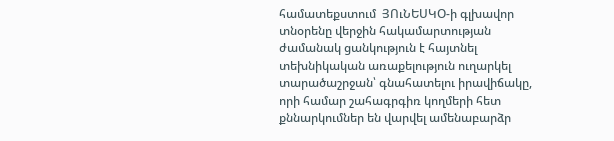համատեքստում  ՅՈւՆԵՍԿՕ-ի գլխավոր տնօրենը վերջին հակամարտության ժամանակ ցանկություն է հայտնել տեխնիկական առաքելություն ուղարկել տարածաշրջան՝ գնահատելու իրավիճակը, որի համար շահագրգիռ կողմերի հետ քննարկումներ են վարվել ամենաբարձր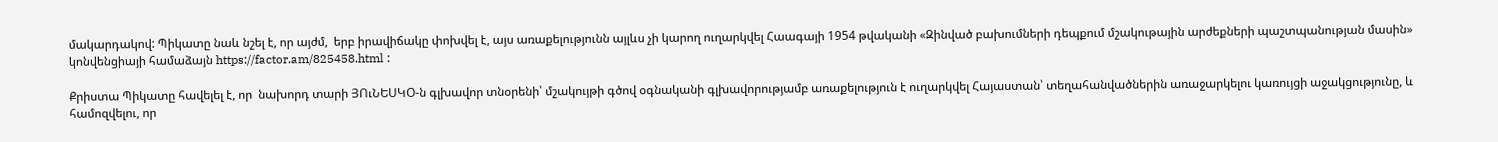մակարդակով: Պիկատը նաև նշել է, որ այժմ,  երբ իրավիճակը փոխվել է, այս առաքելությունն այլևս չի կարող ուղարկվել Հաագայի 1954 թվականի «Զինված բախումների դեպքում մշակութային արժեքների պաշտպանության մասին» կոնվենցիայի համաձայն https://factor.am/825458.html :

Քրիստա Պիկատը հավելել է, որ  նախորդ տարի ՅՈւՆԵՍԿՕ-ն գլխավոր տնօրենի՝ մշակույթի գծով օգնականի գլխավորությամբ առաքելություն է ուղարկվել Հայաստան՝ տեղահանվածներին առաջարկելու կառույցի աջակցությունը, և համոզվելու, որ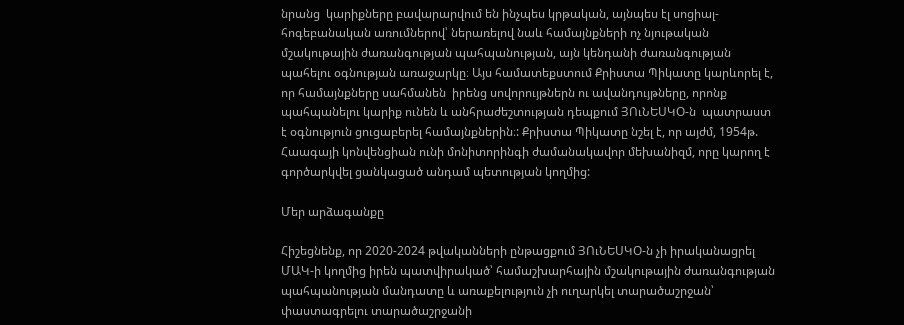նրանց  կարիքները բավարարվում են ինչպես կրթական, այնպես էլ սոցիալ-հոգեբանական առումներով՝ ներառելով նաև համայնքների ոչ նյութական մշակութային ժառանգության պահպանության, այն կենդանի ժառանգության պահելու օգնության առաջարկը։ Այս համատեքստում Քրիստա Պիկատը կարևորել է, որ համայնքները սահմանեն  իրենց սովորույթներն ու ավանդույթները, որոնք պահպանելու կարիք ունեն և անհրաժեշտության դեպքում ՅՈւՆԵՍԿՕ-ն  պատրաստ է օգնություն ցուցաբերել համայնքներին։: Քրիստա Պիկատը նշել է, որ այժմ, 1954թ. Հաագայի կոնվենցիան ունի մոնիտորինգի ժամանակավոր մեխանիզմ, որը կարող է գործարկվել ցանկացած անդամ պետության կողմից:

Մեր արձագանքը

Հիշեցնենք, որ 2020-2024 թվականների ընթացքում ՅՈւՆԵՍԿՕ-ն չի իրականացրել ՄԱԿ-ի կողմից իրեն պատվիրակած՝ համաշխարհային մշակութային ժառանգության պահպանության մանդատը և առաքելություն չի ուղարկել տարածաշրջան՝ փաստագրելու տարածաշրջանի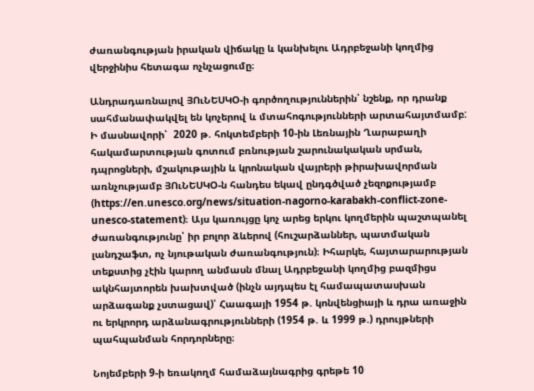ժառանգության իրական վիճակը և կանխելու Ադրբեջանի կողմից վերջինիս հետագա ոչնչացումը։

Անդրադառնալով ՅՈւՆԵՍԿՕ-ի գործողություններին՝ նշենք, որ դրանք սահմանափակվել են կոչերով և մտահոգությունների արտահայտմամբ: Ի մասնավորի՝  2020 թ. հոկտեմբերի 10-ին Լեռնային Ղարաբաղի հակամարտության գոտում բռնության շարունակական սրման, դպրոցների, մշակութային և կրոնական վայրերի թիրախավորման առնչությամբ ՅՈւՆԵՍԿՕ-ն հանդես եկավ ընդգծված չեզոքությամբ (https://en.unesco.org/news/situation-nagorno-karabakh-conflict-zone-unesco-statement)։ Այս կառույցը կոչ արեց երկու կողմերին պաշտպանել ժառանգությունը՝ իր բոլոր ձևերով (հուշարձաններ, պատմական լանդշաֆտ, ոչ նյութական ժառանգություն)։ Իհարկե, հայտարարության տեքստից չէին կարող անմասն մնալ Ադրբեջանի կողմից բազմիցս ակնհայտորեն խախտված (ինչն այդպես էլ համապատասխան արձագանք չստացավ)՝ Հաագայի 1954 թ. կոնվենցիայի և դրա առաջին ու երկրորդ արձանագրությունների (1954 թ. և 1999 թ.) դրույթների պահպանման հորդորները։

Նոյեմբերի 9-ի եռակողմ համաձայնագրից գրեթե 10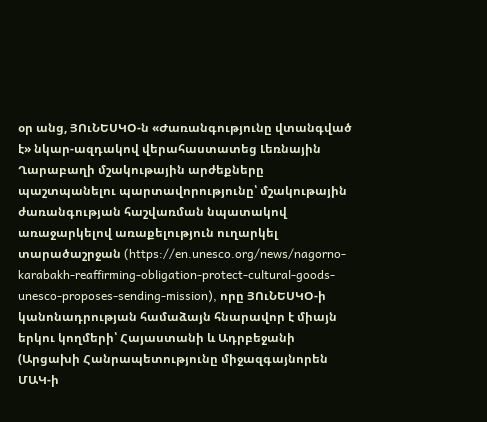օր անց, ՅՈւՆԵՍԿՕ-ն «Ժառանգությունը վտանգված է» նկար-ազդակով վերահաստատեց Լեռնային Ղարաբաղի մշակութային արժեքները պաշտպանելու պարտավորությունը՝ մշակութային ժառանգության հաշվառման նպատակով առաջարկելով առաքելություն ուղարկել տարածաշրջան (https://en.unesco.org/news/nagorno-karabakh-reaffirming-obligation-protect-cultural-goods-unesco-proposes-sending-mission), որը ՅՈւՆԵՍԿՕ-ի կանոնադրության համաձայն հնարավոր է միայն երկու կողմերի՝ Հայաստանի և Ադրբեջանի (Արցախի Հանրապետությունը միջազգայնորեն ՄԱԿ-ի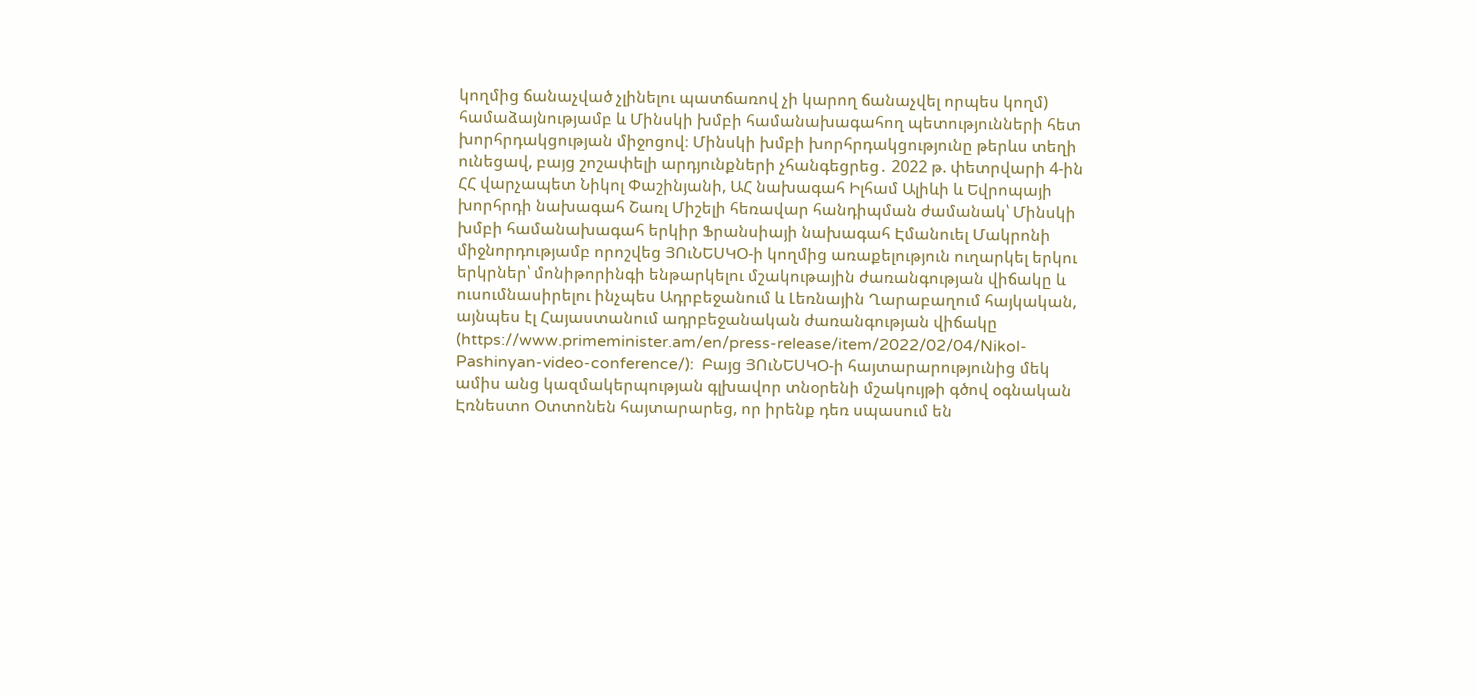կողմից ճանաչված չլինելու պատճառով չի կարող ճանաչվել որպես կողմ) համաձայնությամբ և Մինսկի խմբի համանախագահող պետությունների հետ խորհրդակցության միջոցով։ Մինսկի խմբի խորհրդակցությունը թերևս տեղի ունեցավ, բայց շոշափելի արդյունքների չհանգեցրեց․ 2022 թ. փետրվարի 4-ին ՀՀ վարչապետ Նիկոլ Փաշինյանի, ԱՀ նախագահ Իլհամ Ալիևի և Եվրոպայի խորհրդի նախագահ Շառլ Միշելի հեռավար հանդիպման ժամանակ՝ Մինսկի խմբի համանախագահ երկիր Ֆրանսիայի նախագահ Էմանուել Մակրոնի միջնորդությամբ որոշվեց ՅՈւՆԵՍԿՕ-ի կողմից առաքելություն ուղարկել երկու երկրներ՝ մոնիթորինգի ենթարկելու մշակութային ժառանգության վիճակը և ուսումնասիրելու ինչպես Ադրբեջանում և Լեռնային Ղարաբաղում հայկական, այնպես էլ Հայաստանում ադրբեջանական ժառանգության վիճակը (https://www.primeminister.am/en/press-release/item/2022/02/04/Nikol-Pashinyan-video-conference/)։  Բայց ՅՈւՆԵՍԿՕ-ի հայտարարությունից մեկ ամիս անց կազմակերպության գլխավոր տնօրենի մշակույթի գծով օգնական Էռնեստո Օտտոնեն հայտարարեց, որ իրենք դեռ սպասում են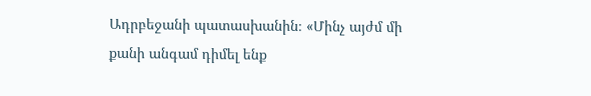Ադրբեջանի պատասխանին։ «Մինչ այժմ մի քանի անգամ դիմել ենք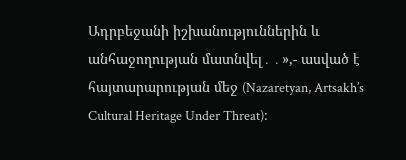Ադրբեջանի իշխանություններին և անհաջողության մատնվել․․»,- ասված է հայտարարության մեջ (Nazaretyan, Artsakh’s Cultural Heritage Under Threat)։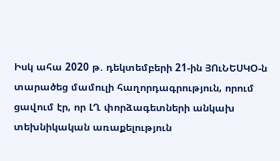Իսկ ահա 2020 թ. դեկտեմբերի 21-ին ՅՈւՆԵՍԿՕ-ն տարածեց մամուլի հաղորդագրություն, որում ցավում էր, որ ԼՂ փորձագետների անկախ տեխնիկական առաքելություն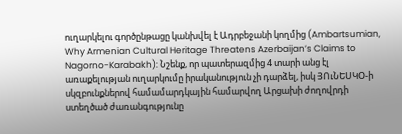ուղարկելու գործընթացը կանխվել է Ադրբեջանի կողմից (Ambartsumian, Why Armenian Cultural Heritage Threatens Azerbaijan’s Claims to Nagorno-Karabakh): Նշենք, որ պատերազմից 4 տարի անց էլ առաքելության ուղարկումը իրականություն չի դարձել, իսկ ՅՈւՆԵՍԿՕ-ի սկզբունքներով համամարդկային համարվող Արցախի ժողովրդի ստեղծած ժառանգությունը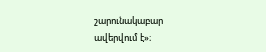շարունակաբար ավերվում է»։